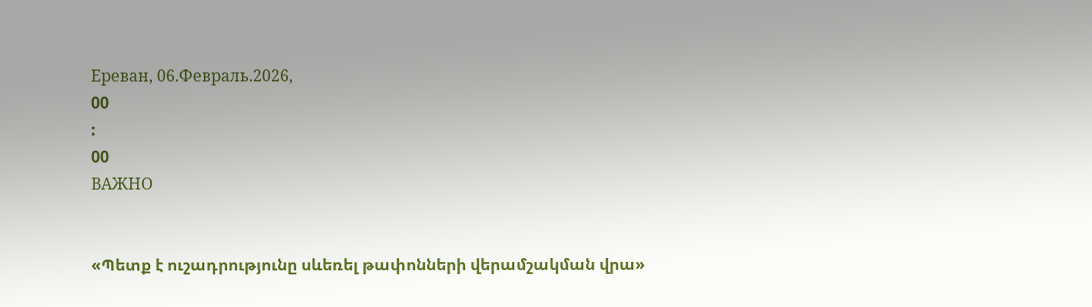Ереван, 06.Февраль.2026,
00
:
00
ВАЖНО


«Պետք է ուշադրությունը սևեռել թափոնների վերամշակման վրա»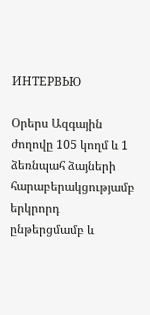ИНТЕРВЬЮ

Օրերս Ազգային ժողովը 105 կողմ և 1 ձեռնպահ ձայների հարաբերակցությամբ երկրորդ ընթերցմամբ և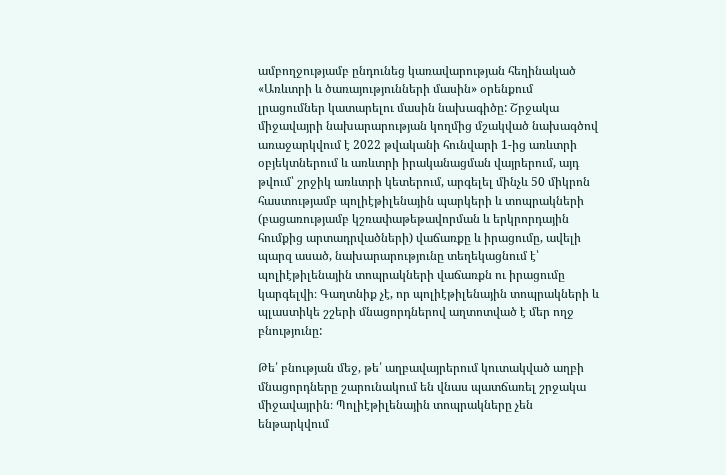ամբողջությամբ ընդունեց կառավարության հեղինակած «Առևտրի և ծառայությունների մասին» օրենքում լրացումներ կատարելու մասին նախագիծը: Շրջակա միջավայրի նախարարության կողմից մշակված նախագծով առաջարկվում է 2022 թվականի հունվարի 1-ից առևտրի օբյեկտներում և առևտրի իրականացման վայրերում, այդ թվում՝ շրջիկ առևտրի կետերում, արգելել մինչև 50 միկրոն հաստությամբ պոլիէթիլենային պարկերի և տոպրակների (բացառությամբ կշռափաթեթավորման և երկրորդային հումքից արտադրվածների) վաճառքը և իրացումը, ավելի պարզ ասած, նախարարությունը տեղեկացնում է՝ պոլիէթիլենային տոպրակների վաճառքն ու իրացումը կարգելվի։ Գաղտնիք չէ, որ պոլիէթիլենային տոպրակների և պլաստիկե շշերի մնացորդներով աղտոտված է մեր ողջ բնությունը:

Թե՛ բնության մեջ, թե՛ աղբավայրերում կուտակված աղբի մնացորդները շարունակում են վնաս պատճառել շրջակա միջավայրին։ Պոլիէթիլենային տոպրակները չեն ենթարկվում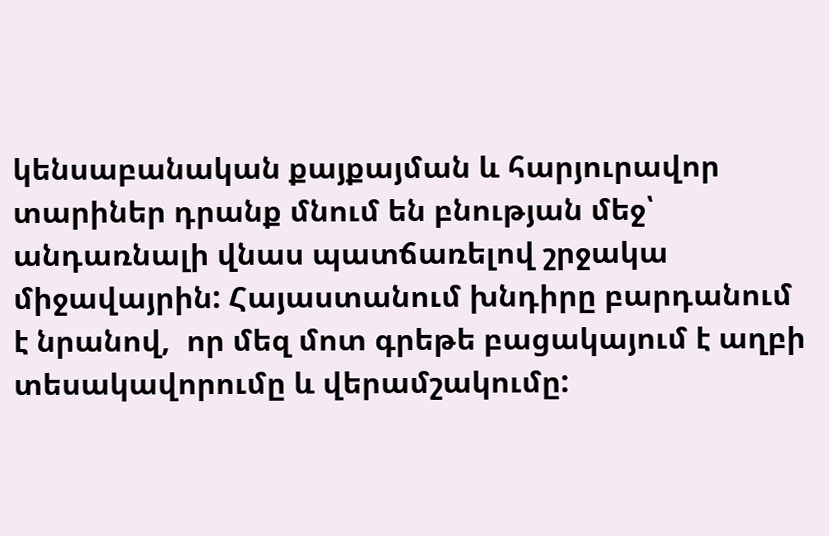կենսաբանական քայքայման և հարյուրավոր տարիներ դրանք մնում են բնության մեջ՝ անդառնալի վնաս պատճառելով շրջակա միջավայրին: Հայաստանում խնդիրը բարդանում է նրանով,  որ մեզ մոտ գրեթե բացակայում է աղբի տեսակավորումը և վերամշակումը: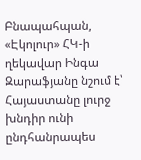Բնապահպան, «Էկոլուր» ՀԿ-ի ղեկավար Ինգա Զարաֆյանը նշում է՝ Հայաստանը լուրջ խնդիր ունի ընդհանրապես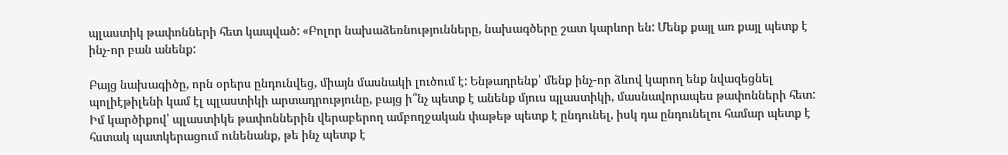պլաստիկ թափոնների հետ կապված: «Բոլոր նախաձեռնությունները, նախագծերը շատ կարևոր են: Մենք քայլ առ քայլ պետք է ինչ-որ բան անենք:

Բայց նախագիծը, որն օրերս ընդունվեց, միայն մասնակի լուծում է: Ենթադրենք՝ մենք ինչ-որ ձևով կարող ենք նվազեցնել պոլիէթիլենի կամ էլ պլաստիկի արտադրությունը, բայց ի՞նչ պետք է անենք մյուս պլաստիկի, մասնավորապես թափոնների հետ: Իմ կարծիքով՝ պլաստիկե թափոններին վերաբերող ամբողջական փաթեթ պետք է ընդունել, իսկ դա ընդունելու համար պետք է հստակ պատկերացում ունենանք, թե ինչ պետք է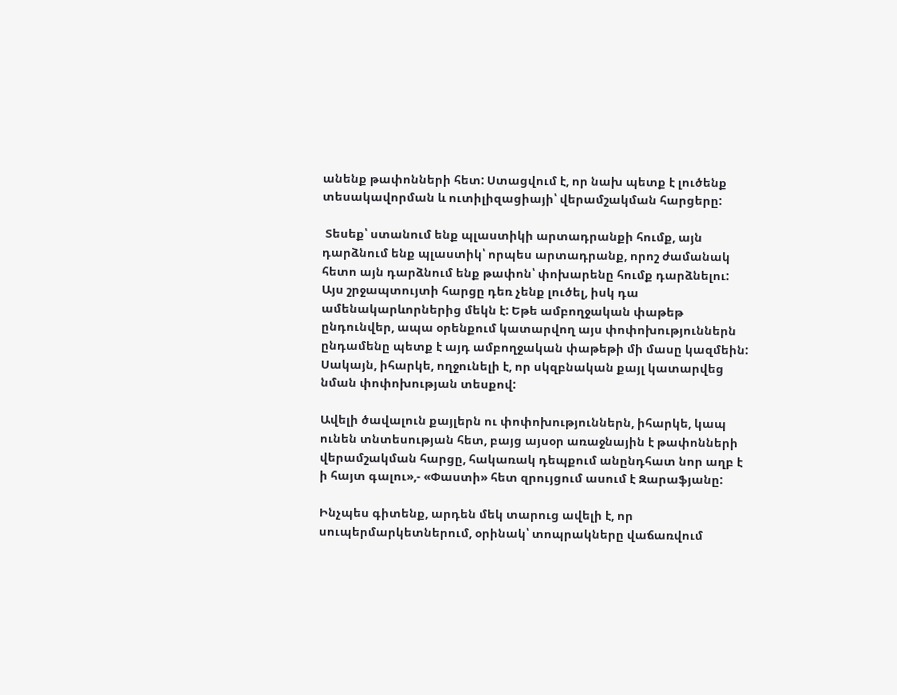անենք թափոնների հետ: Ստացվում է, որ նախ պետք է լուծենք տեսակավորման և ուտիլիզացիայի՝ վերամշակման հարցերը:

 Տեսեք՝ ստանում ենք պլաստիկի արտադրանքի հումք, այն դարձնում ենք պլաստիկ՝ որպես արտադրանք, որոշ ժամանակ հետո այն դարձնում ենք թափոն՝ փոխարենը հումք դարձնելու: Այս շրջապտույտի հարցը դեռ չենք լուծել, իսկ դա ամենակարևորներից մեկն է: Եթե ամբողջական փաթեթ ընդունվեր, ապա օրենքում կատարվող այս փոփոխություններն ընդամենը պետք է այդ ամբողջական փաթեթի մի մասը կազմեին: Սակայն, իհարկե, ողջունելի է, որ սկզբնական քայլ կատարվեց նման փոփոխության տեսքով:

Ավելի ծավալուն քայլերն ու փոփոխություններն, իհարկե, կապ ունեն տնտեսության հետ, բայց այսօր առաջնային է թափոնների վերամշակման հարցը, հակառակ դեպքում անընդհատ նոր աղբ է ի հայտ գալու»,- «Փաստի» հետ զրույցում ասում է Զարաֆյանը:

Ինչպես գիտենք, արդեն մեկ տարուց ավելի է, որ սուպերմարկետներում, օրինակ՝ տոպրակները վաճառվում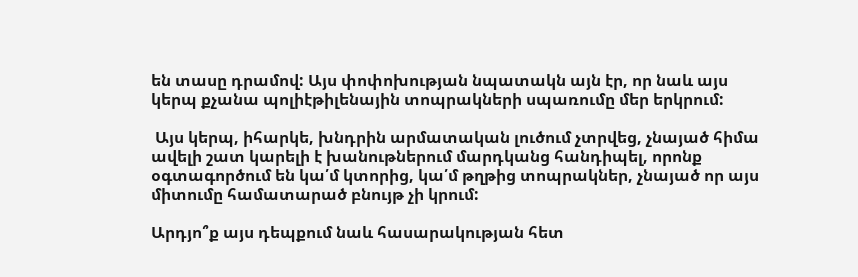են տասը դրամով: Այս փոփոխության նպատակն այն էր, որ նաև այս կերպ քչանա պոլիէթիլենային տոպրակների սպառումը մեր երկրում:

 Այս կերպ, իհարկե, խնդրին արմատական լուծում չտրվեց, չնայած հիմա ավելի շատ կարելի է խանութներում մարդկանց հանդիպել, որոնք օգտագործում են կա՛մ կտորից, կա՛մ թղթից տոպրակներ, չնայած որ այս միտումը համատարած բնույթ չի կրում:

Արդյո՞ք այս դեպքում նաև հասարակության հետ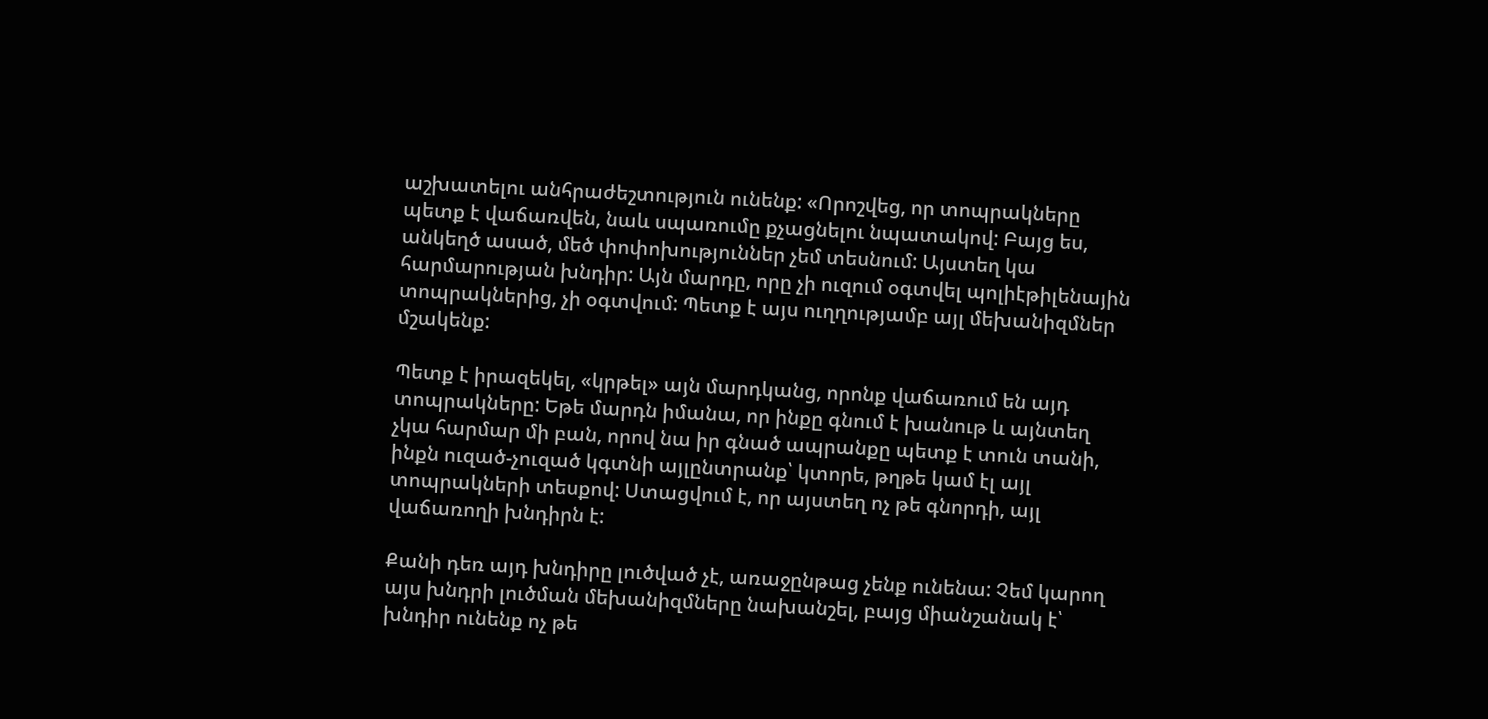աշխատելու անհրաժեշտություն ունենք: «Որոշվեց, որ տոպրակները պետք է վաճառվեն, նաև սպառումը քչացնելու նպատակով: Բայց ես, անկեղծ ասած, մեծ փոփոխություններ չեմ տեսնում: Այստեղ կա հարմարության խնդիր: Այն մարդը, որը չի ուզում օգտվել պոլիէթիլենային տոպրակներից, չի օգտվում: Պետք է այս ուղղությամբ այլ մեխանիզմներ մշակենք:

Պետք է իրազեկել, «կրթել» այն մարդկանց, որոնք վաճառում են այդ տոպրակները: Եթե մարդն իմանա, որ ինքը գնում է խանութ և այնտեղ չկա հարմար մի բան, որով նա իր գնած ապրանքը պետք է տուն տանի, ինքն ուզած-չուզած կգտնի այլընտրանք՝ կտորե, թղթե կամ էլ այլ տոպրակների տեսքով: Ստացվում է, որ այստեղ ոչ թե գնորդի, այլ վաճառողի խնդիրն է:

Քանի դեռ այդ խնդիրը լուծված չէ, առաջընթաց չենք ունենա: Չեմ կարող այս խնդրի լուծման մեխանիզմները նախանշել, բայց միանշանակ է՝ խնդիր ունենք ոչ թե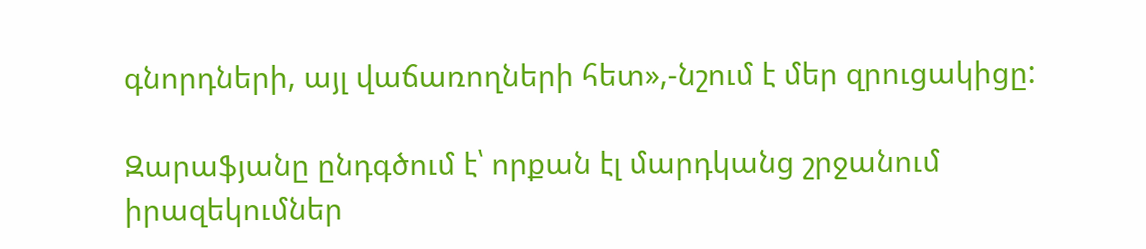գնորդների, այլ վաճառողների հետ»,-նշում է մեր զրուցակիցը:

Զարաֆյանը ընդգծում է՝ որքան էլ մարդկանց շրջանում իրազեկումներ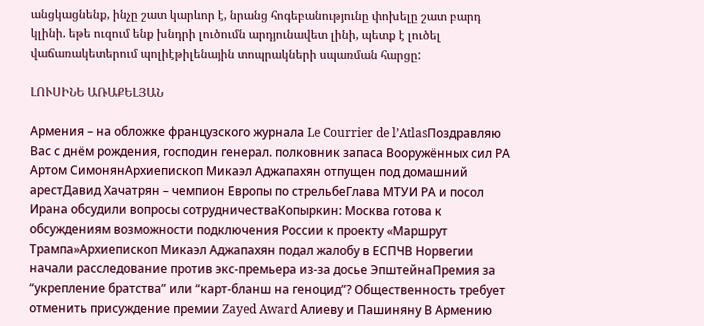անցկացնենք, ինչը շատ կարևոր է, նրանց հոգեբանությունը փոխելը շատ բարդ կլինի. եթե ուզում ենք խնդրի լուծումն արդյունավետ լինի, պետք է լուծել վաճառակետերում պոլիէթիլենային տոպրակների սպառման հարցը:

ԼՈՒՍԻՆԵ ԱՌԱՔԵԼՅԱՆ

Армения – на обложке французского журнала Le Courrier de l’AtlasПоздравляю Вас с днём рождения, господин генерал. полковник запаса Вооружённых сил РА Артом СимонянАрхиепископ Микаэл Аджапахян отпущен под домашний арестДавид Хачатрян – чемпион Европы по стрельбеГлава МТУИ РА и посол Ирана обсудили вопросы сотрудничестваКопыркин: Москва готова к обсуждениям возможности подключения России к проекту «Маршрут Трампа»Архиепископ Микаэл Аджапахян подал жалобу в ЕСПЧВ Норвегии начали расследование против экс-премьера из-за досье ЭпштейнаПремия за “укрепление братства” или “карт-бланш на геноцид”? Общественность требует отменить присуждение премии Zayed Award Алиеву и Пашиняну В Армению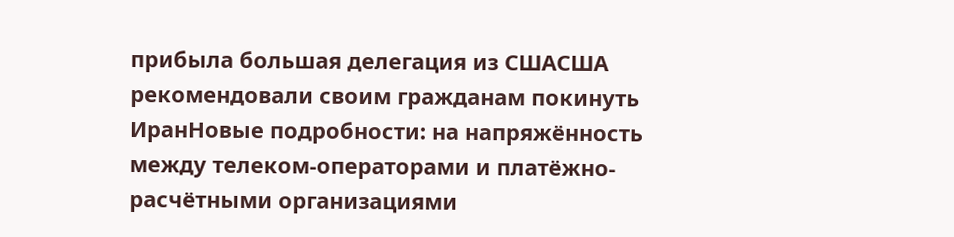прибыла большая делегация из СШАСША рекомендовали своим гражданам покинуть ИранНовые подробности: на напряжённость между телеком-операторами и платёжно-расчётными организациями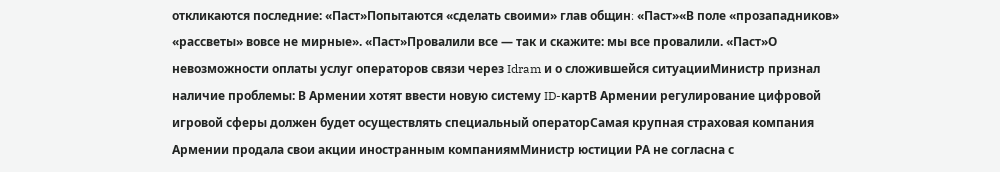откликаются последние: «Паст»Попытаются «сделать своими» глав общин։ «Паст»«В поле «прозападников» «рассветы» вовсе не мирные». «Паст»Провалили все — так и скажите: мы все провалили. «Паст»О невозможности оплаты услуг операторов связи через Idram и о сложившейся ситуацииМинистр признал наличие проблемы: В Армении хотят ввести новую систему ID-картВ Армении регулирование цифровой игровой сферы должен будет осуществлять специальный операторСамая крупная страховая компания Армении продала свои акции иностранным компаниямМинистр юстиции РА не согласна с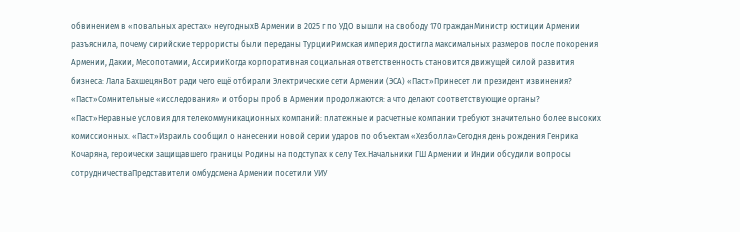обвинением в «повальных арестах» неугодныхВ Армении в 2025 г по УДО вышли на свободу 170 гражданМинистр юстиции Армении разъяснила, почему сирийские террористы были переданы ТурцииРимская империя достигла максимальных размеров после покорения Армении, Дакии, Месопотамии, АссирииКогда корпоративная социальная ответственность становится движущей силой развития бизнеса: Лала БахшецянВот ради чего ещё отбирали Электрические сети Армении (ЭСА) «Паст»Принесет ли президент извинения? «Паст»Сомнительные «исследования» и отборы проб в Армении продолжаются: а что делают соответствующие органы? «Паст»Неравные условия для телекоммуникационных компаний: платежные и расчетные компании требуют значительно более высоких комиссионных. «Паст»Израиль сообщил о нанесении новой серии ударов по объектам «Хезболла»Сегодня день рождения Генрика Кочаряна, героически защищавшего границы Родины на подступах к селу Тех.Начальники ГШ Армении и Индии обсудили вопросы сотрудничестваПредставители омбудсмена Армении посетили УИУ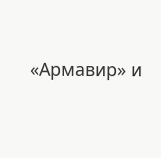«Армавир» и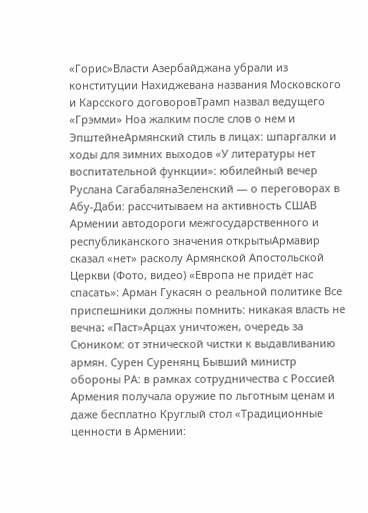«Горис»Власти Азербайджана убрали из конституции Нахиджевана названия Московского и Карсского договоровТрамп назвал ведущего «Грэмми» Ноа жалким после слов о нем и ЭпштейнеАрмянский стиль в лицах: шпаргалки и ходы для зимних выходов «У литературы нет воспитательной функции»: юбилейный вечер Руслана СагабалянаЗеленский — о переговорах в Абу-Даби: рассчитываем на активность СШАВ Армении автодороги межгосударственного и республиканского значения открытыАрмавир сказал «нет» расколу Армянской Апостольской Церкви (Фото, видео) «Европа не придёт нас спасать»: Арман Гукасян о реальной политике Все приспешники должны помнить: никакая власть не вечна։ «Паст»Арцах уничтожен, очередь за Сюником: от этнической чистки к выдавливанию армян. Сурен Суренянц Бывший министр обороны РА: в рамках сотрудничества с Россией Армения получала оружие по льготным ценам и даже бесплатно Круглый стол «Традиционные ценности в Армении: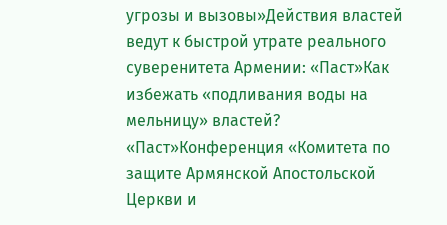угрозы и вызовы»Действия властей ведут к быстрой утрате реального суверенитета Армении: «Паст»Как избежать «подливания воды на мельницу» властей? «Паст»Конференция «Комитета по защите Армянской Апостольской Церкви и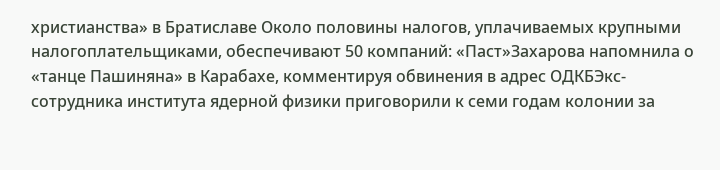христианства» в Братиславе Около половины налогов, уплачиваемых крупными налогоплательщиками, обеспечивают 50 компаний: «Паст»Захарова напомнила о «танце Пашиняна» в Карабахе, комментируя обвинения в адрес ОДКБЭкс-сотрудника института ядерной физики приговорили к семи годам колонии за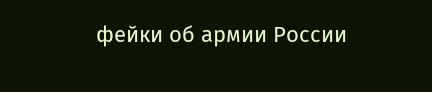фейки об армии России